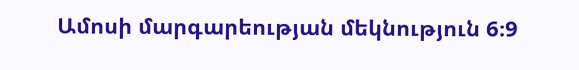Ամոսի մարգարեության մեկնություն 6։9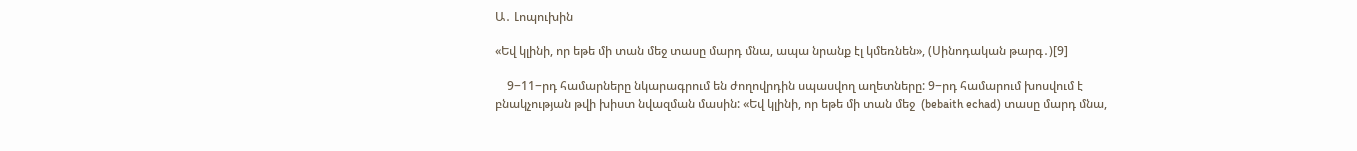Ա․ Լոպուխին

«Եվ կլինի, որ եթե մի տան մեջ տասը մարդ մնա, ապա նրանք էլ կմեռնեն», (Սինոդական թարգ․)[9]

    9−11−րդ համարները նկարագրում են ժողովրդին սպասվող աղետները: 9−րդ համարում խոսվում է բնակչության թվի խիստ նվազման մասին: «Եվ կլինի, որ եթե մի տան մեջ  (bebaith echad) տասը մարդ մնա,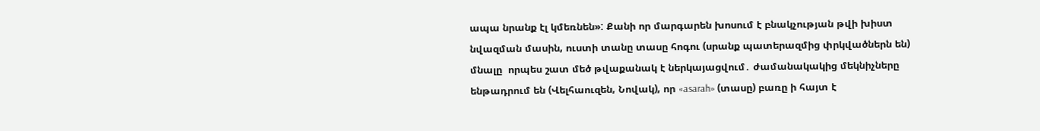ապա նրանք էլ կմեռնեն»: Քանի որ մարգարեն խոսում է բնակչության թվի խիստ նվազման մասին, ուստի տանը տասը հոգու (սրանք պատերազմից փրկվածներն են) մնալը  որպես շատ մեծ թվաքանակ է ներկայացվում․ ժամանակակից մեկնիչները ենթադրում են (Վելհաուզեն, Նովակ), որ «asarah» (տասը) բառը ի հայտ է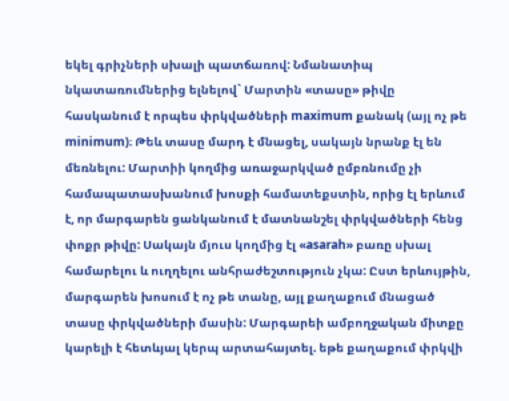եկել գրիչների սխալի պատճառով: Նմանատիպ նկատառումներից ելնելով` Մարտին «տասը» թիվը հասկանում է որպես փրկվածների maximum քանակ (այլ ոչ թե minimum)։ Թեև տասը մարդ է մնացել, սակայն նրանք էլ են մեռնելու: Մարտիի կողմից առաջարկված ըմբռնումը չի համապատասխանում խոսքի համատեքստին, որից էլ երևում է, որ մարգարեն ցանկանում է մատնանշել փրկվածների հենց փոքր թիվը: Սակայն մյուս կողմից էլ «asarah» բառը սխալ համարելու և ուղղելու անհրաժեշտություն չկա: Ըստ երևույթին, մարգարեն խոսում է ոչ թե տանը, այլ քաղաքում մնացած տասը փրկվածների մասին: Մարգարեի ամբողջական միտքը կարելի է հետևյալ կերպ արտահայտել. եթե քաղաքում փրկվի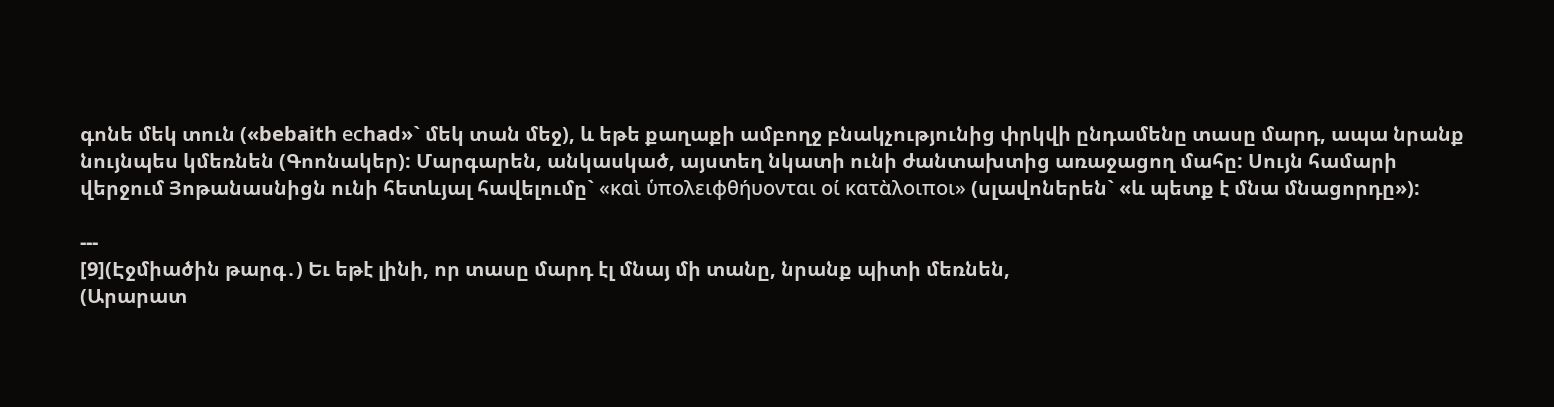գոնե մեկ տուն («bebaith есhad»` մեկ տան մեջ), և եթե քաղաքի ամբողջ բնակչությունից փրկվի ընդամենը տասը մարդ, ապա նրանք նույնպես կմեռնեն (Գոոնակեր): Մարգարեն, անկասկած, այստեղ նկատի ունի ժանտախտից առաջացող մահը: Սույն համարի վերջում Յոթանասնիցն ունի հետևյալ հավելումը` «καὶ ὑπολειφθήυονται οί κατὰλοιποι» (սլավոներեն` «և պետք է մնա մնացորդը»):

---
[9](Էջմիածին թարգ․) Եւ եթէ լինի, որ տասը մարդ էլ մնայ մի տանը, նրանք պիտի մեռնեն,
(Արարատ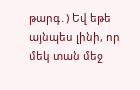թարգ․) Եվ եթե այնպես լինի, որ մեկ տան մեջ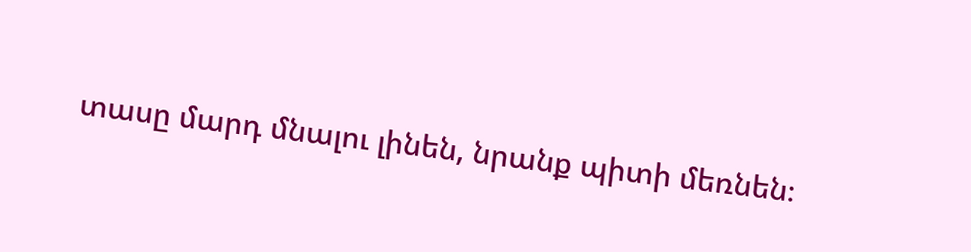տասը մարդ մնալու լինեն, նրանք պիտի մեռնեն։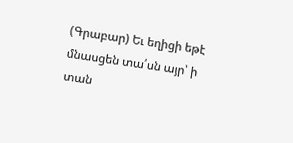(Գրաբար) Եւ եղիցի եթէ մնասցեն տա՛սն այր՝ ի տան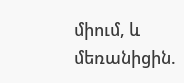միում, և մեռանիցին.